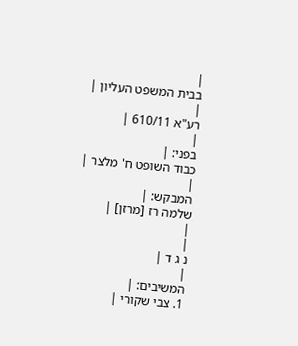|
בבית המשפט העליון |
|
רע"א 610/11 |
|
בפני: |
כבוד השופט ח' מלצר |
|
המבקש: |
שלמה רז [מרזן] |
|
|
נ ג ד |
|
המשיבים: |
1. צבי שקורי |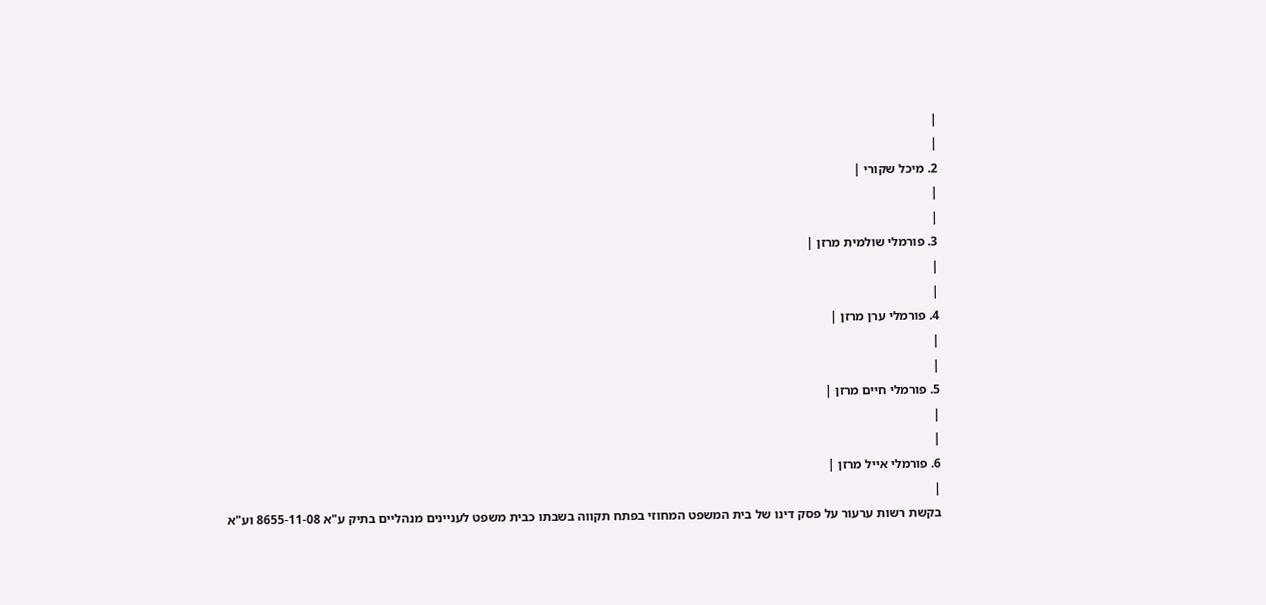|
|
2. מיכל שקורי |
|
|
3. פורמלי שולמית מרזן |
|
|
4. פורמלי ערן מרזן |
|
|
5. פורמלי חיים מרזן |
|
|
6. פורמלי אייל מרזן |
|
בקשת רשות ערעור על פסק דינו של בית המשפט המחוזי בפתח תקווה בשבתו כבית משפט לעניינים מנהליים בתיק ע"א 8655-11-08 וע"א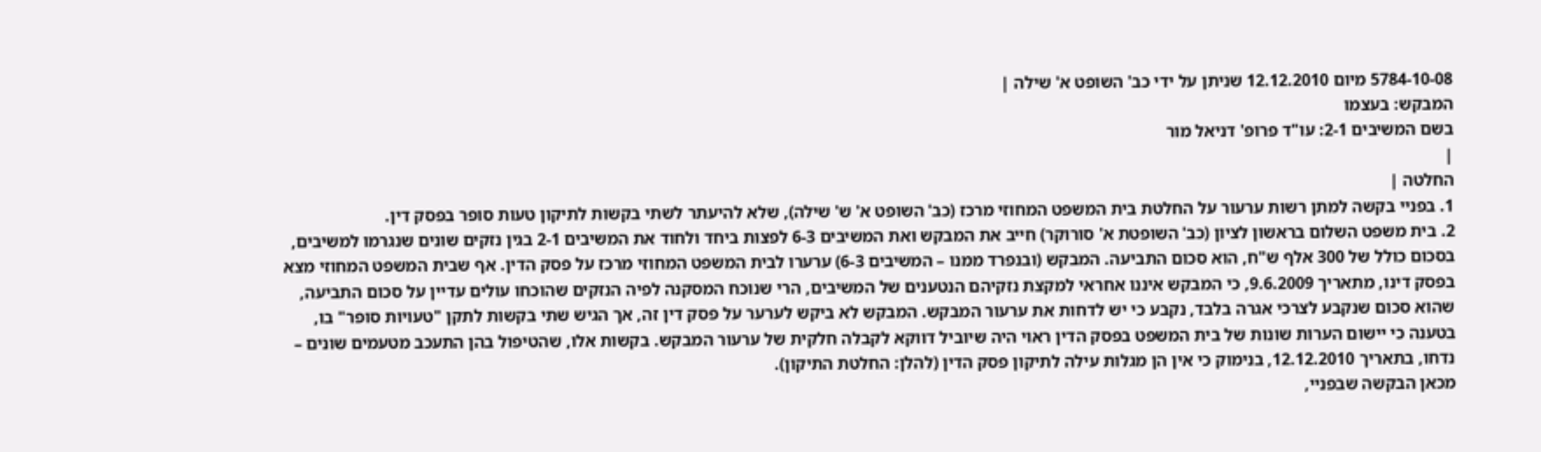5784-10-08 מיום 12.12.2010 שניתן על ידי כב' השופט א' שילה |
המבקש: בעצמו
בשם המשיבים 2-1: עו"ד פרופ' דניאל מור
|
החלטה |
1. בפניי בקשה למתן רשות ערעור על החלטת בית המשפט המחוזי מרכז (כב' השופט א' ש' שילה), שלא להיעתר לשתי בקשות לתיקון טעות סופר בפסק דין.
2. בית משפט השלום בראשון לציון (כב' השופטת א' סורוקר) חייב את המבקש ואת המשיבים 6-3 לפצות ביחד ולחוד את המשיבים 2-1 בגין נזקים שונים שנגרמו למשיבים, בסכום כולל של 300 אלף ש"ח, הוא סכום התביעה. המבקש (ובנפרד ממנו – המשיבים 6-3) ערערו לבית המשפט המחוזי מרכז על פסק הדין. אף שבית המשפט המחוזי מצא בפסק דינו, מתאריך 9.6.2009, כי המבקש איננו אחראי למקצת נזקיהם הנטענים של המשיבים, הרי שנוכח המסקנה לפיה הנזקים שהוכחו עולים עדיין על סכום התביעה, שהוא סכום שנקבע לצרכי אגרה בלבד, נקבע כי יש לדחות את ערעור המבקש. המבקש לא ביקש לערער על פסק דין זה, אך הגיש שתי בקשות לתקן "טעויות סופר" בו, בטענה כי יישום הערות שונות של בית המשפט בפסק הדין ראוי היה שיוביל דווקא לקבלה חלקית של ערעור המבקש. בקשות אלו, שהטיפול בהן התעכב מטעמים שונים – נדחו, בתאריך 12.12.2010, בנימוק כי אין הן מגלות עילה לתיקון פסק הדין (להלן: החלטת התיקון).
מכאן הבקשה שבפניי,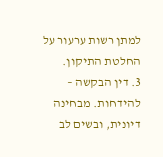למתן רשות ערעור על החלטת התיקון.
3. דין הבקשה – להידחות. מבחינה דיונית, ובשים לב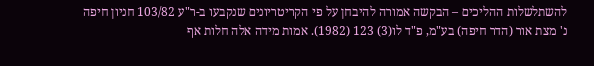להשתלשלות ההליכים – הבקשה אמורה להיבחן על פי הקריטריונים שנקבעו ב-ר"ע 103/82 חניון חיפה נ' מצת אור (הדר חיפה) בע"מ, פ"ד לו(3) 123 (1982). אמות מידה אלה חלות אף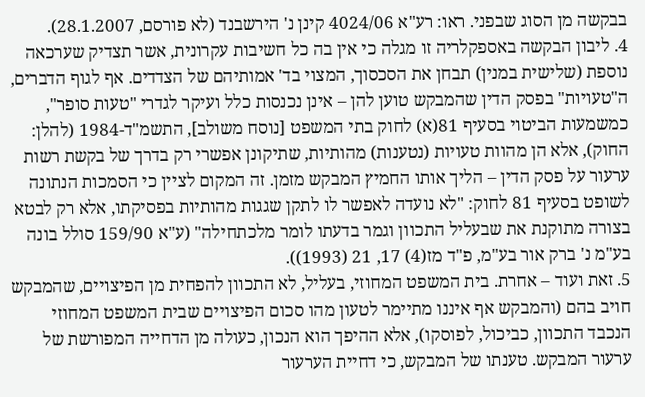בבקשה מן הסוג שבפני. ראו: רע"א 4024/06 קינן נ' הירשבנד (לא פורסם, 28.1.2007).
4. ליבון הבקשה באספקלריה זו מגלה כי אין בה כל חשיבות עקרונית, אשר תצדיק שערכאה נוספת (שלישית במנין) תבחן את הסכסוך, המצוי בד' אמותיהם של הצדדים. אף לגוף הדברים, ה"טעויות" בפסק הדין שהמבקש טוען להן – אינן נכנסות כלל ועיקר לגדרי "טעות סופר", כמשמעות הביטוי בסעיף 81(א) לחוק בתי המשפט [נוסח משולב], התשמ"ד-1984 (להלן: החוק), אלא הן מהוות טעויות (נטענות) מהותיות, שתיקונן אפשרי רק בדרך של בקשת רשות ערעור על פסק הדין – הליך אותו החמיץ המבקש מזמן. זה המקום לציין כי הסמכות הנתונה לשופט בסעיף 81 לחוק: "לא נועדה לאפשר לו לתקן שגגות מהותיות בפסיקתו, אלא רק לבטא בצורה מתוקנת את שבעליל התכוון וגמר בדעתו לומר מלכתחילה" (ע"א 159/90 סולל בונה בע"מ נ' ברק אור בע"מ, פ"ד מז(4) 17, 21 (1993)).
5. זאת ועוד – אחרת. בית המשפט המחוזי, בעליל, לא התכוון להפחית מן הפיצויים, שהמבקש חויב בהם (והמבקש אף איננו מתיימר לטעון מהו סכום הפיצויים שבית המשפט המחוזי הנכבד התכוון, כביכול, לפוסקו), אלא ההיפך הוא הנכון, כעולה מן הדחייה המפורשת של ערעור המבקש. טענתו של המבקש, כי דחיית הערעור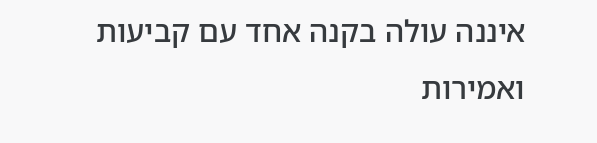איננה עולה בקנה אחד עם קביעות ואמירות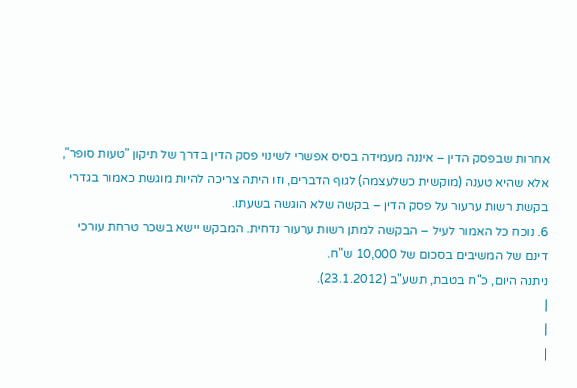אחרות שבפסק הדין – איננה מעמידה בסיס אפשרי לשינוי פסק הדין בדרך של תיקון "טעות סופר", אלא שהיא טענה (מוקשית כשלעצמה) לגוף הדברים, וזו היתה צריכה להיות מוגשת כאמור בגדרי בקשת רשות ערעור על פסק הדין – בקשה שלא הוגשה בשעתו.
6. נוכח כל האמור לעיל – הבקשה למתן רשות ערעור נדחית. המבקש יישא בשכר טרחת עורכי דינם של המשיבים בסכום של 10,000 ש"ח.
ניתנה היום, כ"ח בטבת, תשע"ב (23.1.2012).
|
|
|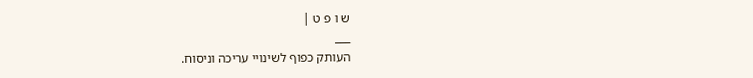ש ו פ ט |
___
העותק כפוף לשינויי עריכה וניסוח.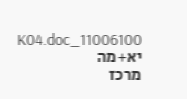11006100_K04.doc יא+מה
מרכז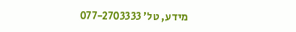מידע, טל' 077-2703333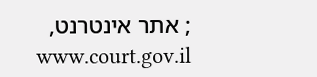; אתר אינטרנט, www.court.gov.il